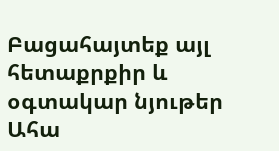Բացահայտեք այլ հետաքրքիր և օգտակար նյութեր
Ահա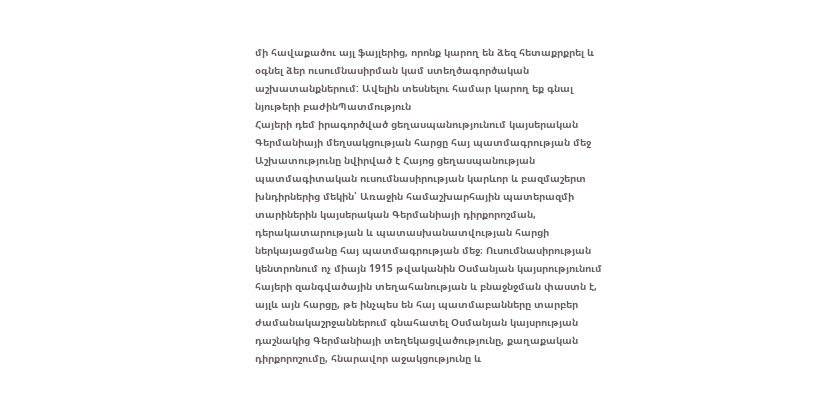մի հավաքածու այլ ֆայլերից, որոնք կարող են ձեզ հետաքրքրել և օգնել ձեր ուսումնասիրման կամ ստեղծագործական աշխատանքներում: Ավելին տեսնելու համար կարող եք գնալ նյութերի բաժինՊատմություն
Հայերի դեմ իրագործված ցեղասպանությունում կայսերական Գերմանիայի մեղսակցության հարցը հայ պատմագրության մեջ
Աշխատությունը նվիրված է Հայոց ցեղասպանության պատմագիտական ուսումնասիրության կարևոր և բազմաշերտ խնդիրներից մեկին՝ Առաջին համաշխարհային պատերազմի տարիներին կայսերական Գերմանիայի դիրքորոշման, դերակատարության և պատասխանատվության հարցի ներկայացմանը հայ պատմագրության մեջ։ Ուսումնասիրության կենտրոնում ոչ միայն 1915 թվականին Օսմանյան կայսրությունում հայերի զանգվածային տեղահանության և բնաջնջման փաստն է, այլև այն հարցը, թե ինչպես են հայ պատմաբանները տարբեր ժամանակաշրջաններում գնահատել Օսմանյան կայսրության դաշնակից Գերմանիայի տեղեկացվածությունը, քաղաքական դիրքորոշումը, հնարավոր աջակցությունը և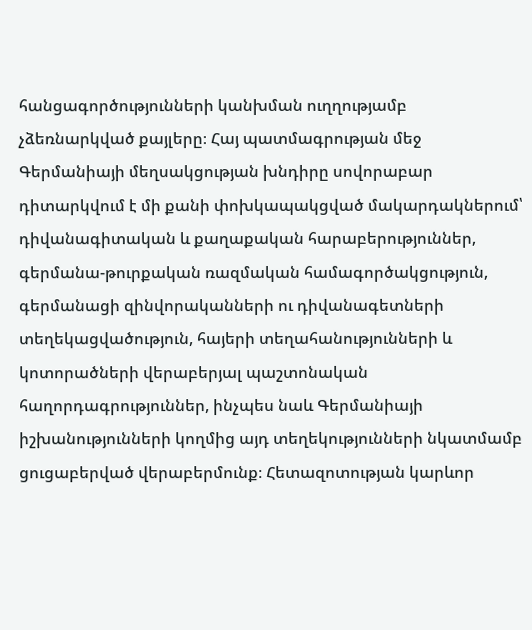հանցագործությունների կանխման ուղղությամբ չձեռնարկված քայլերը։ Հայ պատմագրության մեջ Գերմանիայի մեղսակցության խնդիրը սովորաբար դիտարկվում է մի քանի փոխկապակցված մակարդակներում՝ դիվանագիտական և քաղաքական հարաբերություններ, գերմանա-թուրքական ռազմական համագործակցություն, գերմանացի զինվորականների ու դիվանագետների տեղեկացվածություն, հայերի տեղահանությունների և կոտորածների վերաբերյալ պաշտոնական հաղորդագրություններ, ինչպես նաև Գերմանիայի իշխանությունների կողմից այդ տեղեկությունների նկատմամբ ցուցաբերված վերաբերմունք։ Հետազոտության կարևոր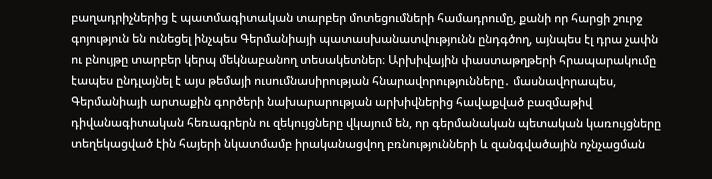բաղադրիչներից է պատմագիտական տարբեր մոտեցումների համադրումը, քանի որ հարցի շուրջ գոյություն են ունեցել ինչպես Գերմանիայի պատասխանատվությունն ընդգծող, այնպես էլ դրա չափն ու բնույթը տարբեր կերպ մեկնաբանող տեսակետներ։ Արխիվային փաստաթղթերի հրապարակումը էապես ընդլայնել է այս թեմայի ուսումնասիրության հնարավորությունները․ մասնավորապես, Գերմանիայի արտաքին գործերի նախարարության արխիվներից հավաքված բազմաթիվ դիվանագիտական հեռագրերն ու զեկույցները վկայում են, որ գերմանական պետական կառույցները տեղեկացված էին հայերի նկատմամբ իրականացվող բռնությունների և զանգվածային ոչնչացման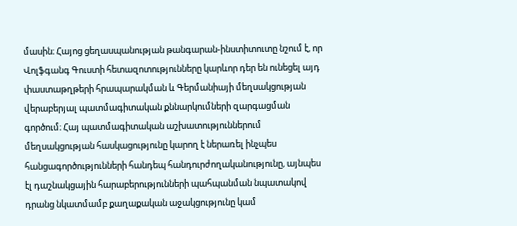մասին։ Հայոց ցեղասպանության թանգարան-ինստիտուտը նշում է, որ Վոլֆգանգ Գուստի հետազոտությունները կարևոր դեր են ունեցել այդ փաստաթղթերի հրապարակման և Գերմանիայի մեղսակցության վերաբերյալ պատմագիտական քննարկումների զարգացման գործում։ Հայ պատմագիտական աշխատություններում մեղսակցության հասկացությունը կարող է ներառել ինչպես հանցագործությունների հանդեպ հանդուրժողականությունը, այնպես էլ դաշնակցային հարաբերությունների պահպանման նպատակով դրանց նկատմամբ քաղաքական աջակցությունը կամ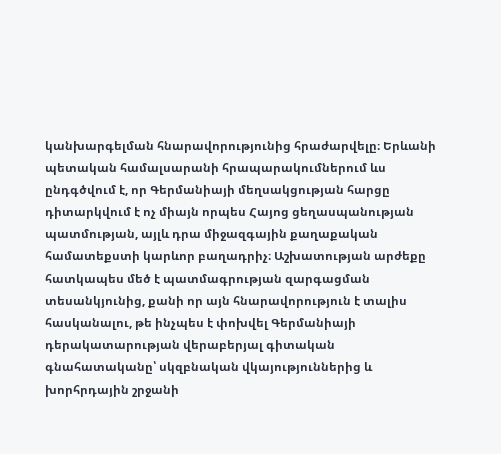կանխարգելման հնարավորությունից հրաժարվելը։ Երևանի պետական համալսարանի հրապարակումներում ևս ընդգծվում է, որ Գերմանիայի մեղսակցության հարցը դիտարկվում է ոչ միայն որպես Հայոց ցեղասպանության պատմության, այլև դրա միջազգային քաղաքական համատեքստի կարևոր բաղադրիչ։ Աշխատության արժեքը հատկապես մեծ է պատմագրության զարգացման տեսանկյունից, քանի որ այն հնարավորություն է տալիս հասկանալու, թե ինչպես է փոխվել Գերմանիայի դերակատարության վերաբերյալ գիտական գնահատականը՝ սկզբնական վկայություններից և խորհրդային շրջանի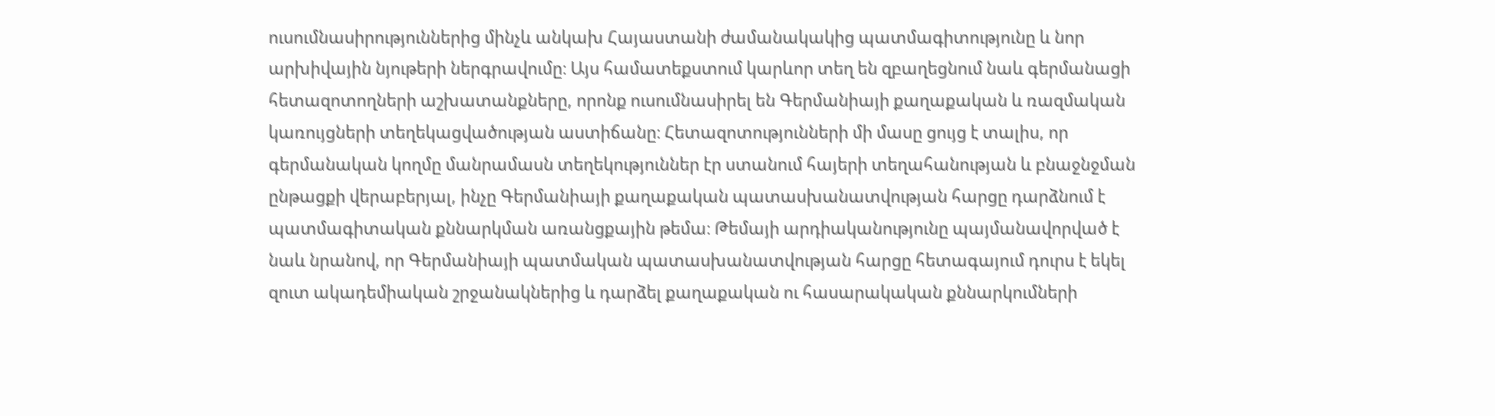ուսումնասիրություններից մինչև անկախ Հայաստանի ժամանակակից պատմագիտությունը և նոր արխիվային նյութերի ներգրավումը։ Այս համատեքստում կարևոր տեղ են զբաղեցնում նաև գերմանացի հետազոտողների աշխատանքները, որոնք ուսումնասիրել են Գերմանիայի քաղաքական և ռազմական կառույցների տեղեկացվածության աստիճանը։ Հետազոտությունների մի մասը ցույց է տալիս, որ գերմանական կողմը մանրամասն տեղեկություններ էր ստանում հայերի տեղահանության և բնաջնջման ընթացքի վերաբերյալ, ինչը Գերմանիայի քաղաքական պատասխանատվության հարցը դարձնում է պատմագիտական քննարկման առանցքային թեմա։ Թեմայի արդիականությունը պայմանավորված է նաև նրանով, որ Գերմանիայի պատմական պատասխանատվության հարցը հետագայում դուրս է եկել զուտ ակադեմիական շրջանակներից և դարձել քաղաքական ու հասարակական քննարկումների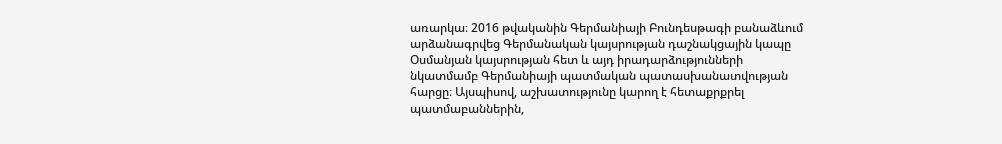առարկա։ 2016 թվականին Գերմանիայի Բունդեսթագի բանաձևում արձանագրվեց Գերմանական կայսրության դաշնակցային կապը Օսմանյան կայսրության հետ և այդ իրադարձությունների նկատմամբ Գերմանիայի պատմական պատասխանատվության հարցը։ Այսպիսով, աշխատությունը կարող է հետաքրքրել պատմաբաններին,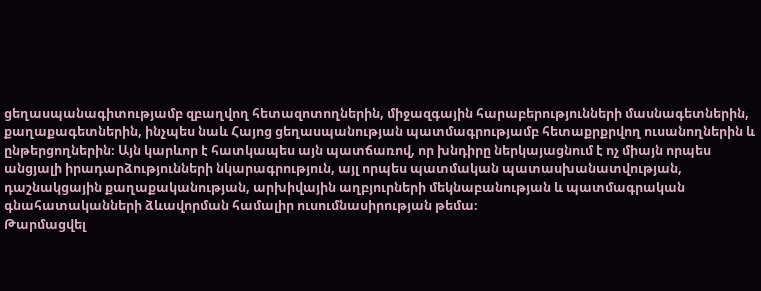ցեղասպանագիտությամբ զբաղվող հետազոտողներին, միջազգային հարաբերությունների մասնագետներին, քաղաքագետներին, ինչպես նաև Հայոց ցեղասպանության պատմագրությամբ հետաքրքրվող ուսանողներին և ընթերցողներին։ Այն կարևոր է հատկապես այն պատճառով, որ խնդիրը ներկայացնում է ոչ միայն որպես անցյալի իրադարձությունների նկարագրություն, այլ որպես պատմական պատասխանատվության, դաշնակցային քաղաքականության, արխիվային աղբյուրների մեկնաբանության և պատմագրական գնահատականների ձևավորման համալիր ուսումնասիրության թեմա։
Թարմացվել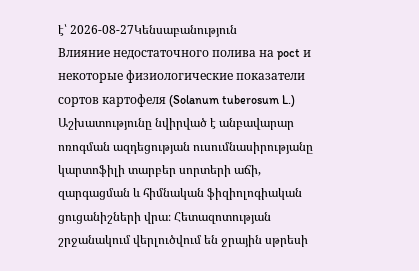է՝ 2026-08-27Կենսաբանություն
Влияние недостаточного полива на poct и некоторые физиологические показатели сортов картофеля (Solanum tuberosum L.)
Աշխատությունը նվիրված է անբավարար ոռոգման ազդեցության ուսումնասիրությանը կարտոֆիլի տարբեր սորտերի աճի, զարգացման և հիմնական ֆիզիոլոգիական ցուցանիշների վրա։ Հետազոտության շրջանակում վերլուծվում են ջրային սթրեսի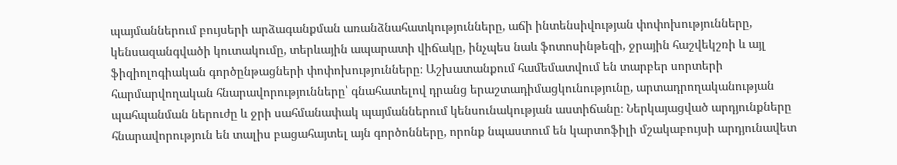պայմաններում բույսերի արձագանքման առանձնահատկությունները, աճի ինտենսիվության փոփոխությունները, կենսազանգվածի կուտակումը, տերևային ապարատի վիճակը, ինչպես նաև ֆոտոսինթեզի, ջրային հաշվեկշռի և այլ ֆիզիոլոգիական գործընթացների փոփոխությունները։ Աշխատանքում համեմատվում են տարբեր սորտերի հարմարվողական հնարավորությունները՝ գնահատելով դրանց երաշտադիմացկունությունը, արտադրողականության պահպանման ներուժը և ջրի սահմանափակ պայմաններում կենսունակության աստիճանը։ Ներկայացված արդյունքները հնարավորություն են տալիս բացահայտել այն գործոնները, որոնք նպաստում են կարտոֆիլի մշակաբույսի արդյունավետ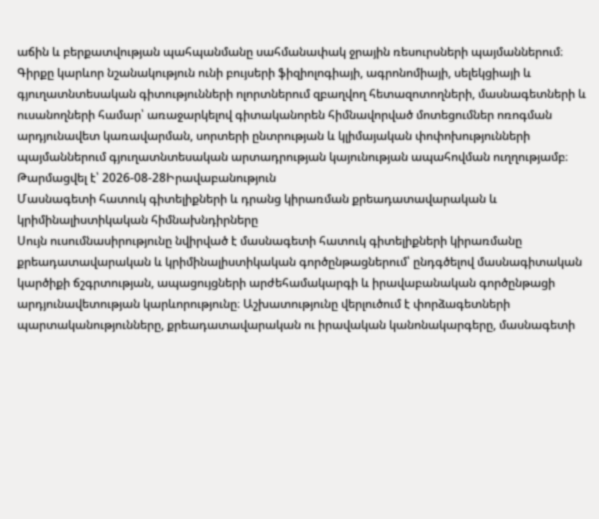աճին և բերքատվության պահպանմանը սահմանափակ ջրային ռեսուրսների պայմաններում։ Գիրքը կարևոր նշանակություն ունի բույսերի ֆիզիոլոգիայի, ագրոնոմիայի, սելեկցիայի և գյուղատնտեսական գիտությունների ոլորտներում զբաղվող հետազոտողների, մասնագետների և ուսանողների համար՝ առաջարկելով գիտականորեն հիմնավորված մոտեցումներ ոռոգման արդյունավետ կառավարման, սորտերի ընտրության և կլիմայական փոփոխությունների պայմաններում գյուղատնտեսական արտադրության կայունության ապահովման ուղղությամբ։
Թարմացվել է՝ 2026-08-28Իրավաբանություն
Մասնագետի հատուկ գիտելիքների և դրանց կիրառման քրեադատավարական և կրիմինալիստիկական հիմնախնդիրները
Սույն ուսումնասիրությունը նվիրված է մասնագետի հատուկ գիտելիքների կիրառմանը քրեադատավարական և կրիմինալիստիկական գործընթացներում՝ ընդգծելով մասնագիտական կարծիքի ճշգրտության, ապացույցների արժեհամակարգի և իրավաբանական գործընթացի արդյունավետության կարևորությունը։ Աշխատությունը վերլուծում է փորձագետների պարտականությունները, քրեադատավարական ու իրավական կանոնակարգերը, մասնագետի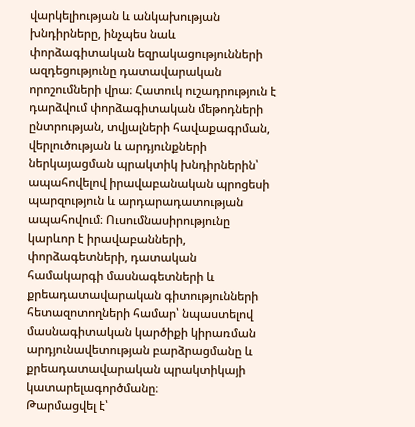վարկելիության և անկախության խնդիրները, ինչպես նաև փորձագիտական եզրակացությունների ազդեցությունը դատավարական որոշումների վրա։ Հատուկ ուշադրություն է դարձվում փորձագիտական մեթոդների ընտրության, տվյալների հավաքագրման, վերլուծության և արդյունքների ներկայացման պրակտիկ խնդիրներին՝ ապահովելով իրավաբանական պրոցեսի պարզություն և արդարադատության ապահովում։ Ուսումնասիրությունը կարևոր է իրավաբանների, փորձագետների, դատական համակարգի մասնագետների և քրեադատավարական գիտությունների հետազոտողների համար՝ նպաստելով մասնագիտական կարծիքի կիրառման արդյունավետության բարձրացմանը և քրեադատավարական պրակտիկայի կատարելագործմանը։
Թարմացվել է՝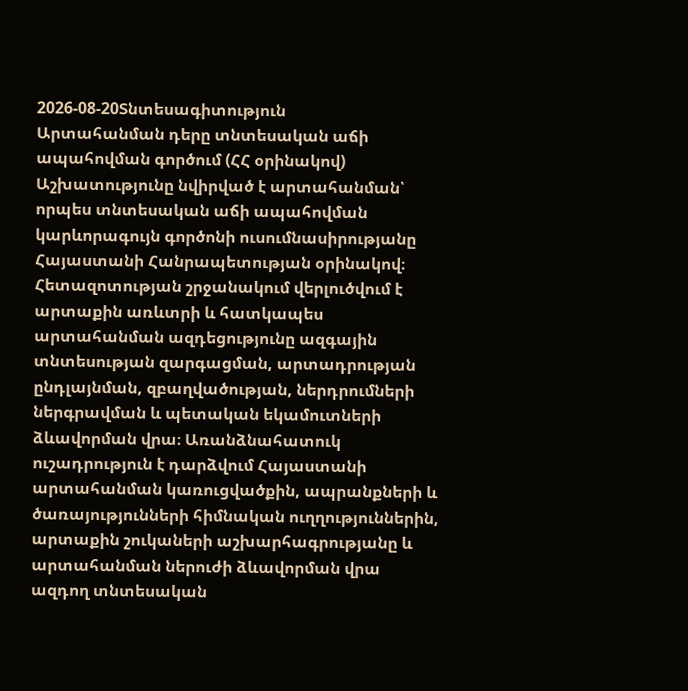2026-08-20Տնտեսագիտություն
Արտահանման դերը տնտեսական աճի ապահովման գործում (ՀՀ օրինակով)
Աշխատությունը նվիրված է արտահանման՝ որպես տնտեսական աճի ապահովման կարևորագույն գործոնի ուսումնասիրությանը Հայաստանի Հանրապետության օրինակով։ Հետազոտության շրջանակում վերլուծվում է արտաքին առևտրի և հատկապես արտահանման ազդեցությունը ազգային տնտեսության զարգացման, արտադրության ընդլայնման, զբաղվածության, ներդրումների ներգրավման և պետական եկամուտների ձևավորման վրա։ Առանձնահատուկ ուշադրություն է դարձվում Հայաստանի արտահանման կառուցվածքին, ապրանքների և ծառայությունների հիմնական ուղղություններին, արտաքին շուկաների աշխարհագրությանը և արտահանման ներուժի ձևավորման վրա ազդող տնտեսական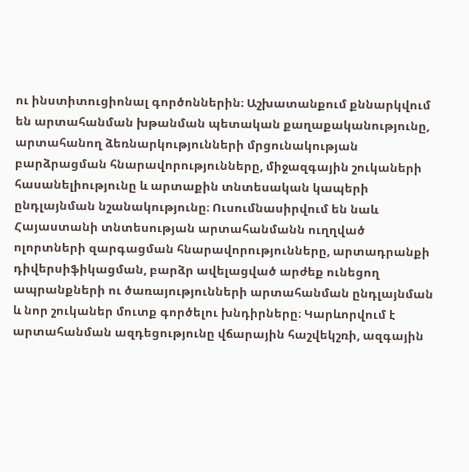ու ինստիտուցիոնալ գործոններին։ Աշխատանքում քննարկվում են արտահանման խթանման պետական քաղաքականությունը, արտահանող ձեռնարկությունների մրցունակության բարձրացման հնարավորությունները, միջազգային շուկաների հասանելիությունը և արտաքին տնտեսական կապերի ընդլայնման նշանակությունը։ Ուսումնասիրվում են նաև Հայաստանի տնտեսության արտահանմանն ուղղված ոլորտների զարգացման հնարավորությունները, արտադրանքի դիվերսիֆիկացման, բարձր ավելացված արժեք ունեցող ապրանքների ու ծառայությունների արտահանման ընդլայնման և նոր շուկաներ մուտք գործելու խնդիրները։ Կարևորվում է արտահանման ազդեցությունը վճարային հաշվեկշռի, ազգային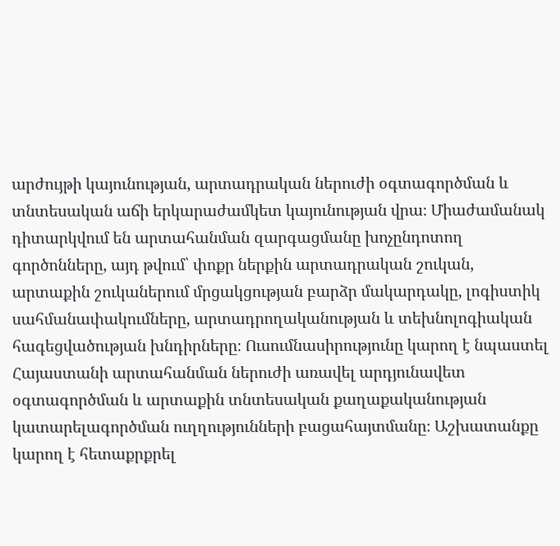արժույթի կայունության, արտադրական ներուժի օգտագործման և տնտեսական աճի երկարաժամկետ կայունության վրա։ Միաժամանակ դիտարկվում են արտահանման զարգացմանը խոչընդոտող գործոնները, այդ թվում՝ փոքր ներքին արտադրական շուկան, արտաքին շուկաներում մրցակցության բարձր մակարդակը, լոգիստիկ սահմանափակումները, արտադրողականության և տեխնոլոգիական հագեցվածության խնդիրները։ Ուսումնասիրությունը կարող է նպաստել Հայաստանի արտահանման ներուժի առավել արդյունավետ օգտագործման և արտաքին տնտեսական քաղաքականության կատարելագործման ուղղությունների բացահայտմանը։ Աշխատանքը կարող է հետաքրքրել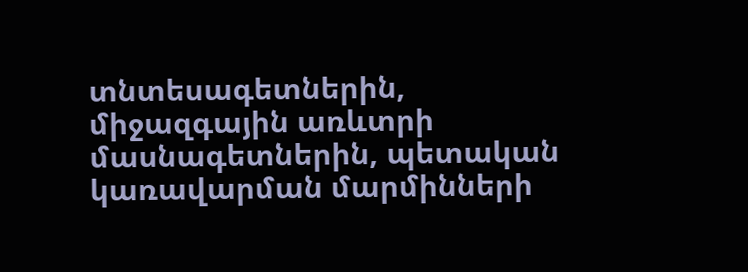տնտեսագետներին, միջազգային առևտրի մասնագետներին, պետական կառավարման մարմինների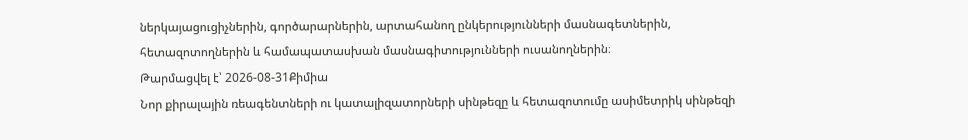ներկայացուցիչներին, գործարարներին, արտահանող ընկերությունների մասնագետներին, հետազոտողներին և համապատասխան մասնագիտությունների ուսանողներին։
Թարմացվել է՝ 2026-08-31Քիմիա
Նոր քիրալային ռեագենտների ու կատալիզատորների սինթեզը և հետազոտումը ասիմետրիկ սինթեզի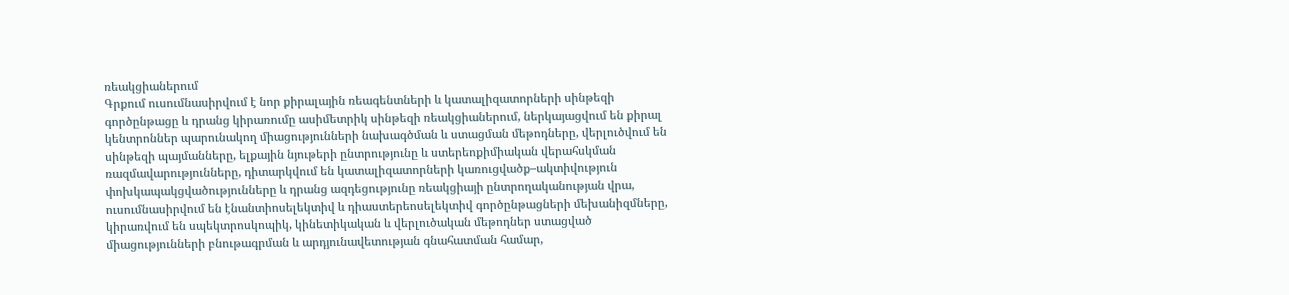ռեակցիաներում
Գրքում ուսումնասիրվում է նոր քիրալային ռեագենտների և կատալիզատորների սինթեզի գործընթացը և դրանց կիրառումը ասիմետրիկ սինթեզի ռեակցիաներում, ներկայացվում են քիրալ կենտրոններ պարունակող միացությունների նախագծման և ստացման մեթոդները, վերլուծվում են սինթեզի պայմանները, ելքային նյութերի ընտրությունը և ստերեոքիմիական վերահսկման ռազմավարությունները, դիտարկվում են կատալիզատորների կառուցվածք–ակտիվություն փոխկապակցվածությունները և դրանց ազդեցությունը ռեակցիայի ընտրողականության վրա, ուսումնասիրվում են էնանտիոսելեկտիվ և դիաստերեոսելեկտիվ գործընթացների մեխանիզմները, կիրառվում են սպեկտրոսկոպիկ, կինետիկական և վերլուծական մեթոդներ ստացված միացությունների բնութագրման և արդյունավետության գնահատման համար,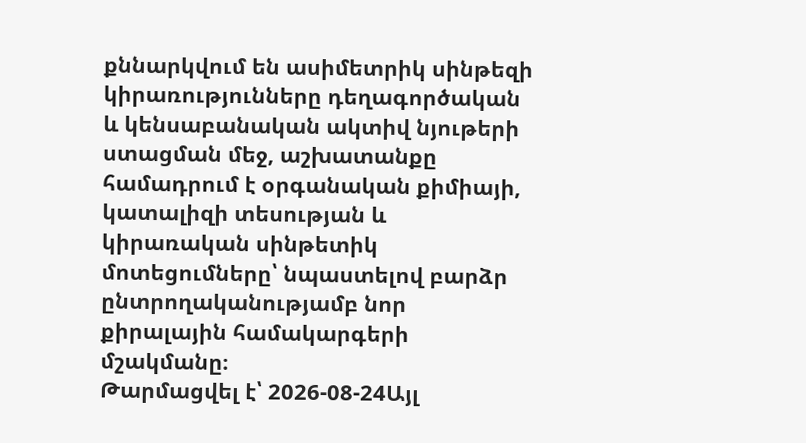քննարկվում են ասիմետրիկ սինթեզի կիրառությունները դեղագործական և կենսաբանական ակտիվ նյութերի ստացման մեջ, աշխատանքը համադրում է օրգանական քիմիայի, կատալիզի տեսության և կիրառական սինթետիկ մոտեցումները՝ նպաստելով բարձր ընտրողականությամբ նոր քիրալային համակարգերի մշակմանը։
Թարմացվել է՝ 2026-08-24Այլ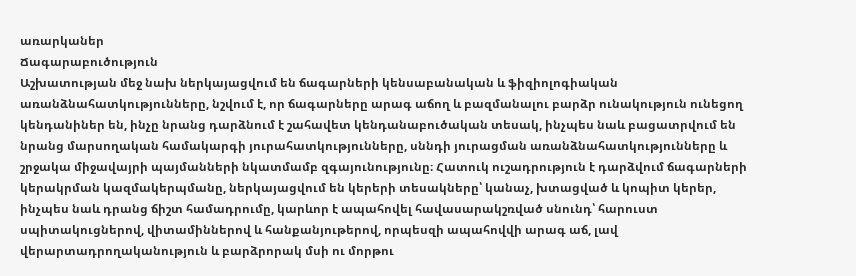առարկաներ
Ճագարաբուծություն
Աշխատության մեջ նախ ներկայացվում են ճագարների կենսաբանական և ֆիզիոլոգիական առանձնահատկությունները, նշվում է, որ ճագարները արագ աճող և բազմանալու բարձր ունակություն ունեցող կենդանիներ են, ինչը նրանց դարձնում է շահավետ կենդանաբուծական տեսակ, ինչպես նաև բացատրվում են նրանց մարսողական համակարգի յուրահատկությունները, սննդի յուրացման առանձնահատկությունները և շրջակա միջավայրի պայմանների նկատմամբ զգայունությունը։ Հատուկ ուշադրություն է դարձվում ճագարների կերակրման կազմակերպմանը, ներկայացվում են կերերի տեսակները՝ կանաչ, խտացված և կոպիտ կերեր, ինչպես նաև դրանց ճիշտ համադրումը, կարևոր է ապահովել հավասարակշռված սնունդ՝ հարուստ սպիտակուցներով, վիտամիններով և հանքանյութերով, որպեսզի ապահովվի արագ աճ, լավ վերարտադրողականություն և բարձրորակ մսի ու մորթու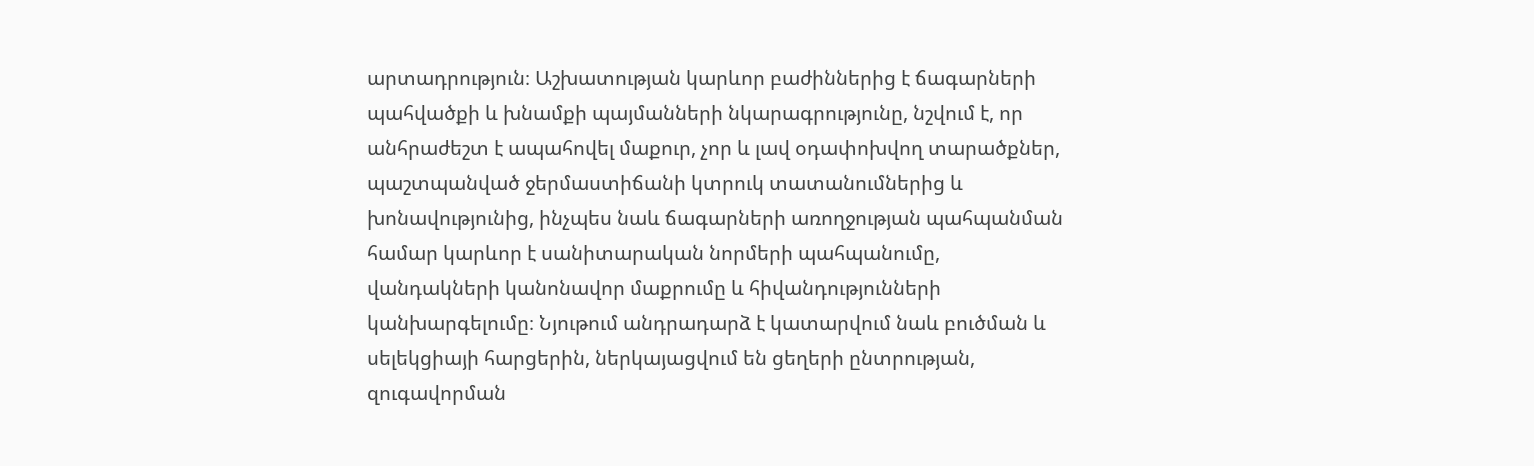արտադրություն։ Աշխատության կարևոր բաժիններից է ճագարների պահվածքի և խնամքի պայմանների նկարագրությունը, նշվում է, որ անհրաժեշտ է ապահովել մաքուր, չոր և լավ օդափոխվող տարածքներ, պաշտպանված ջերմաստիճանի կտրուկ տատանումներից և խոնավությունից, ինչպես նաև ճագարների առողջության պահպանման համար կարևոր է սանիտարական նորմերի պահպանումը, վանդակների կանոնավոր մաքրումը և հիվանդությունների կանխարգելումը։ Նյութում անդրադարձ է կատարվում նաև բուծման և սելեկցիայի հարցերին, ներկայացվում են ցեղերի ընտրության, զուգավորման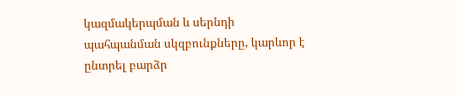կազմակերպման և սերնդի պահպանման սկզբունքները, կարևոր է ընտրել բարձր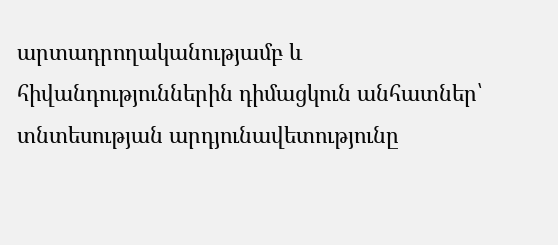արտադրողականությամբ և հիվանդություններին դիմացկուն անհատներ՝ տնտեսության արդյունավետությունը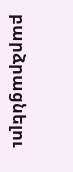բարձրացնելու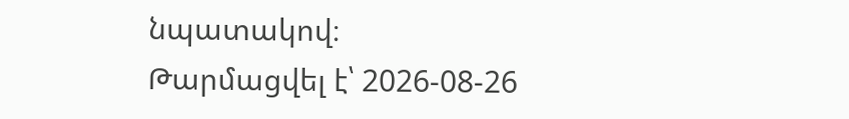նպատակով։
Թարմացվել է՝ 2026-08-26